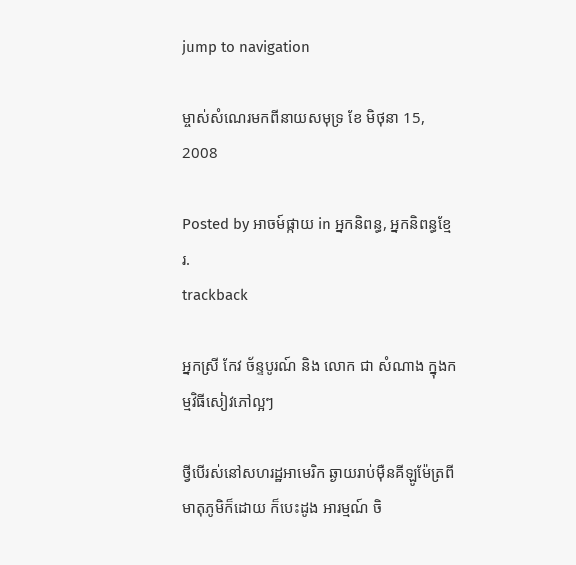jump to navigation

ម្ចាស់សំណេរមកពីនាយសមុទ្រ ខែ មិថុនា 15, 2008

Posted by អាចម៍ផ្កាយ in អ្នកនិពន្ធ, អ្នកនិពន្ធខ្មែរ.
trackback

អ្នកស្រី កែវ ច័ន្ទបូរណ៍ និង លោក ជា សំណាង ក្នុងកម្មវិធីសៀវភៅល្អៗ

ថ្វីបើរស់នៅសហរដ្ឋអាមេរិក ឆ្ងាយរាប់ម៉ឺនគីឡូម៉ែត្រពីមាតុភូមិក៏ដោយ ក៏បេះដូង អារម្មណ៍ ចិ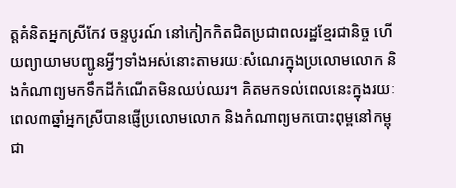ត្តគំនិតអ្នកស្រីកែវ ចន្ទបូរណ៍ នៅកៀកកិតជិតប្រជាពលរដ្ឋខ្មែរជានិច្ច ហើយព្យាយាមបញ្ជូនអ្វីៗទាំងអស់នោះតាមរយៈសំណេរក្នុងប្រលោមលោក និងកំណាព្យមកទឹកដីកំណើតមិនឈប់ឈរ។ គិតមកទល់ពេលនេះក្នុងរយៈពេល៣ឆ្នាំអ្នកស្រីបានផ្ញើប្រលោមលោក និងកំណាព្យមកបោះពុម្ពនៅកម្ពុជា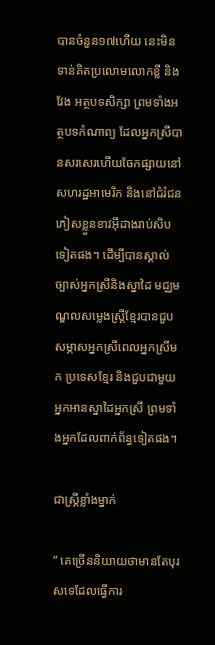បានចំនួន១៧ហើយ នេះមិនទាន់គិតប្រលោមលោកខ្លី និងវែង អត្ថបទសិក្សា ព្រមទាំងអត្ថបទកំណាព្យ ដែលអ្នកស្រីបានសរសេរហើយចែកផ្សាយនៅសហរដ្ឋអាមេរិក និងនៅជំរំជនភៀសខ្លួនខាវអ៊ីដាងរាប់សិបទៀតផង។ ដើម្បីបានស្គាល់ច្បាស់អ្នកស្រីនិងស្នាដៃ មជ្ឈមណ្ឌលសម្លេងស្ត្រីខ្មែរបានជួបសម្ភាសអ្នកស្រីពេលអ្នកស្រីមក ប្រទេសខ្មែរ និងជួបជាមួយអ្នកអានស្នាដៃអ្នកស្រី ព្រមទាំងអ្នកដែលពាក់ព័ន្ធទៀតផង។

ជាស្ត្រីខ្លាំងម្នាក់

“ គេច្រើននិយាយថាមានតែបុរសទេដែលធ្វើការ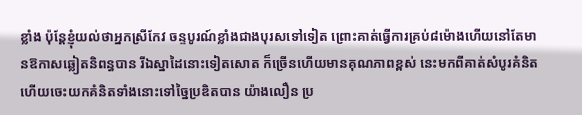ខ្លាំង ប៉ុន្តែខ្ញុំយល់ថាអ្នកស្រីកែវ ចន្ទបូរណ៍ខ្លាំងជាងបុរសទៅទៀត ព្រោះគាត់ធ្វើការគ្រប់៨ម៉ោងហើយនៅតែមានឱកាសឆ្លៀតនិពន្ធបាន រីឯស្នាដៃនោះទៀតសោត ក៏ច្រើនហើយមានគុណភាពខ្ពស់ នេះមកពីគាត់សំបូរគំនិតហើយចេះយកគំនិតទាំងនោះទៅច្នៃប្រឌិតបាន យ៉ាងលឿន ប្រ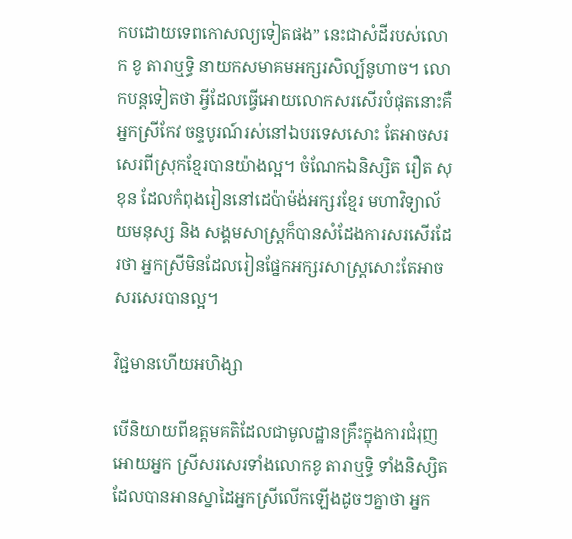កបដោយទេពកោសល្យទៀតផង” នេះជាសំដីរបស់លោក ខូ តារាឬទ្ធិ នាយកសមាគមអក្សរសិល្ប៍នូហាច។ លោកបន្តទៀតថា អ្វីដែលធ្វើអោយលោកសរសើរបំផុតនោះគឺអ្នកស្រីកែវ ចន្ទបូរណ៍រស់នៅឯបរទេសសោះ តែអាចសរសេរពីស្រុកខ្មែរបានយ៉ាងល្អ។ ចំណែកឯនិស្សិត រឿត សុខុន ដែលកំពុងរៀននៅដេប៉ាម៉ង់អក្សរខ្មែរ មហាវិទ្យាល័យមនុស្ស និង សង្គមសាស្ត្រក៏បានសំដែងការសរសើរដែរថា អ្នកស្រីមិនដែលរៀនផ្នែកអក្សរសាស្ត្រសោះតែអាចសរសេរបានល្អ។

វិជ្ជមានហើយអហិង្សា

បើនិយាយពីឧត្ដមគតិដែលជាមូលដ្ឋានគ្រឹះក្នុងការជំរុញអោយអ្នក ស្រីសរសេរទាំងលោកខូ តារាឬទ្ធិ ទាំងនិស្សិតដែលបានអានស្នាដៃអ្នកស្រីលើកឡើងដូចៗគ្នាថា អ្នក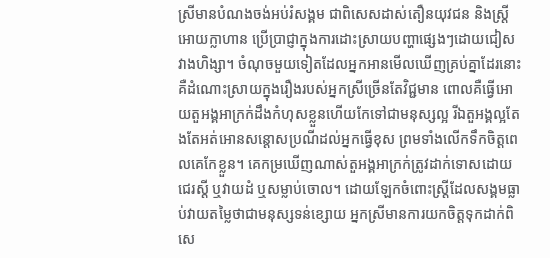ស្រីមានបំណងចង់អប់រំសង្គម ជាពិសេសដាស់តឿនយុវជន និងស្ត្រីអោយក្លាហាន ប្រើប្រាជ្ញាក្នុងការដោះស្រាយបញ្ហាផ្សេងៗដោយជៀសវាងហិង្សា។ ចំណុចមួយទៀតដែលអ្នកអានមើលឃើញគ្រប់គ្នាដែរនោះ គឺដំណោះស្រាយក្នុងរឿងរបស់អ្នកស្រីច្រើនតែវិជ្ជមាន ពោលគឺធ្វើអោយតួអង្គអាក្រក់ដឹងកំហុសខ្លួនហើយកែទៅជាមនុស្សល្អ រីឯតួអង្គល្អតែងតែអត់អោនសន្ដោសប្រណីដល់អ្នកធ្វើខុស ព្រមទាំងលើកទឹកចិត្តពេលគេកែខ្លួន។ គេកម្រឃើញណាស់តួអង្គអាក្រក់ត្រូវដាក់ទោសដោយជេរស្ដី ឬវាយដំ ឬសម្លាប់ចោល។ ដោយឡែកចំពោះស្ត្រីដែលសង្គមធ្លាប់វាយតម្លៃថាជាមនុស្សទន់ខ្សោយ អ្នកស្រីមានការយកចិត្តទុកដាក់ពិសេ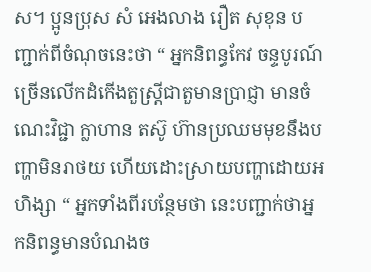ស។ ប្អូនប្រុស សំ អេងលាង រឿត សុខុន បញ្ជាក់ពីចំណុចនេះថា “ អ្នកនិពន្ធកែវ ចន្ទបូរណ៍ ច្រើនលើកដំកើងតួស្ត្រីជាតួមានប្រាជ្ញា មានចំណេះវិជ្ជា ក្លាហាន តស៊ូ ហ៊ានប្រឈមមុខនឹងបញ្ហាមិនរាថយ ហើយដោះស្រាយបញ្ហាដោយអហិង្សា “ អ្នកទាំងពីរបន្ថែមថា នេះបញ្ជាក់ថាអ្នកនិពន្ធមានបំណងច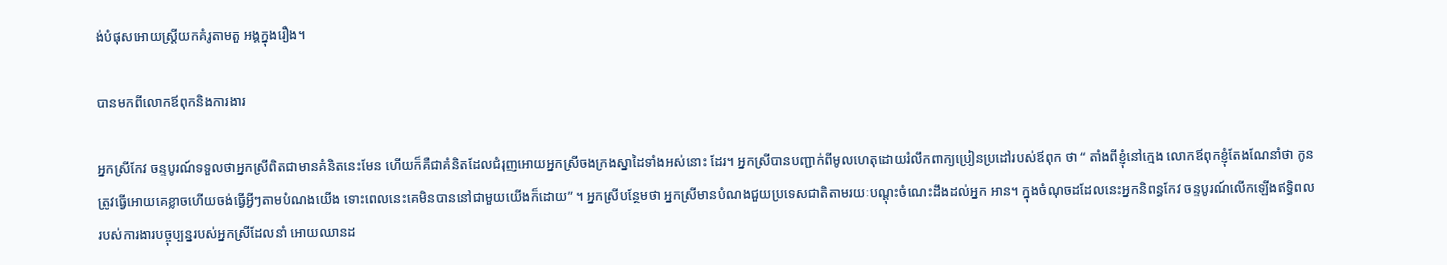ង់បំផុសអោយស្ត្រីយកគំរូតាមតួ អង្គក្នុងរឿង។

បានមកពីលោកឪពុកនិងការងារ

អ្នកស្រីកែវ ចន្ទបូរណ៍ទទួលថាអ្នកស្រីពិតជាមានគំនិតនេះមែន ហើយក៏គឺជាគំនិតដែលជំរុញអោយអ្នកស្រីចងក្រងស្នាដៃទាំងអស់នោះ ដែរ។ អ្នកស្រីបានបញ្ជាក់ពីមូលហេតុដោយរំលឹកពាក្យប្រៀនប្រដៅរបស់ឪពុក ថា “ តាំងពីខ្ញុំនៅក្មេង លោកឪពុកខ្ញុំតែងណែនាំថា កូនត្រូវធ្វើអោយគេខ្លាចហើយចង់ធ្វើអ្វីៗតាមបំណងយើង ទោះពេលនេះគេមិនបាននៅជាមួយយើងក៏ដោយ” ។ អ្នកស្រីបន្ថែមថា អ្នកស្រីមានបំណងជួយប្រទេសជាតិតាមរយៈបណ្ដុះចំណេះដឹងដល់អ្នក អាន។ ក្នុងចំណុចដដែលនេះអ្នកនិពន្ធកែវ ចន្ទបូរណ៍លើកឡើងឥទ្ធិពលរបស់ការងារបច្ចុប្បន្នរបស់អ្នកស្រីដែលនាំ អោយឈានដ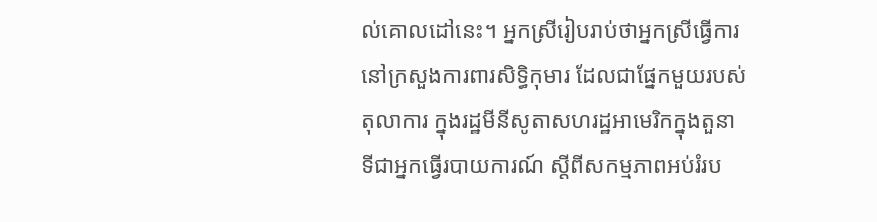ល់គោលដៅនេះ។ អ្នកស្រីរៀបរាប់ថាអ្នកស្រីធ្វើការនៅក្រសួងការពារសិទ្ធិកុមារ ដែលជាផ្នែកមួយរបស់តុលាការ ក្នុងរដ្ឋមីនីសូតាសហរដ្ឋអាមេរិកក្នុងតួនាទីជាអ្នកធ្វើរបាយការណ៍ ស្ដីពីសកម្មភាពអប់រំរប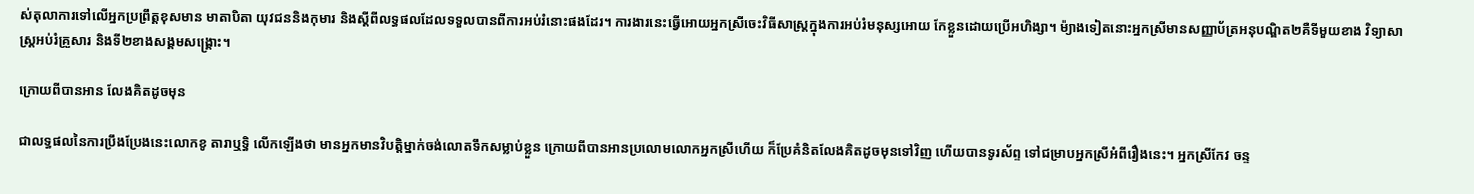ស់តុលាការទៅលើអ្នកប្រព្រឹត្តខុសមាន មាតាបិតា យុវជននិងកុមារ និងស្ដីពីលទ្ធផលដែលទទួលបានពីការអប់រំនោះផងដែរ។ ការងារនេះធ្វើអោយអ្នកស្រីចេះវិធីសាស្ត្រក្នុងការអប់រំមនុស្សអោយ កែខ្លួនដោយប្រើអហិង្សា។ ម៉្យាងទៀតនោះអ្នកស្រីមានសញ្ញាប័ត្រអនុបណ្ឌិត២គឺទីមួយខាង វិទ្យាសាស្ត្រអប់រំគ្រួសារ និងទី២ខាងសង្គមសង្គ្រោះ។

ក្រោយពីបានអាន លែងគិតដូចមុន

ជាលទ្ធផលនៃការប្រឹងប្រែងនេះលោកខូ តារាឬទ្ធិ លើកឡើងថា មានអ្នកមានវិបត្តិម្នាក់ចង់លោតទឹកសម្លាប់ខ្លួន ក្រោយពីបានអានប្រលោមលោកអ្នកស្រីហើយ ក៏ប្រែគំនិតលែងគិតដូចមុនទៅវិញ ហើយបានទូរស័ព្ទ ទៅជម្រាបអ្នកស្រីអំពីរឿងនេះ។ អ្នកស្រីកែវ ចន្ទ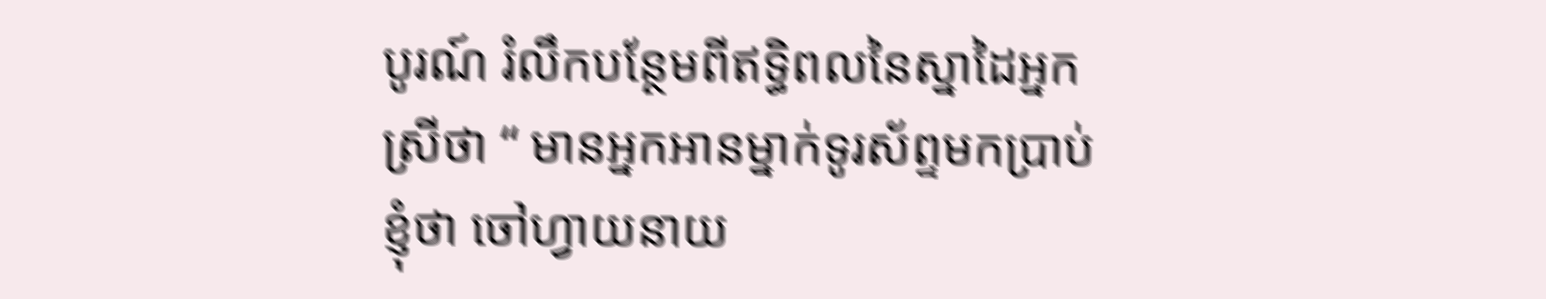បូរណ៍ រំលឹកបន្ថែមពីឥទ្ធិពលនៃស្នាដៃអ្នកស្រីថា “ មានអ្នកអានម្នាក់ទូរស័ព្ទមកប្រាប់ខ្ញុំថា ចៅហ្វាយនាយ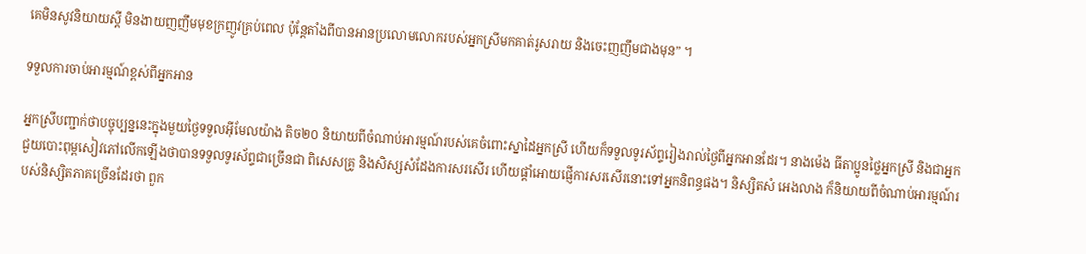គេមិនសូវនិយាយស្ដី មិនងាយញញឹមមុខក្រញូវគ្រប់ពេល ប៉ុន្តែតាំងពីបានអានប្រលោមលោករបស់អ្នកស្រីមកគាត់រូសរាយ និងចេះញញឹមជាងមុន” ។

ទទួលការចាប់អារម្មណ៍ខ្ពស់ពីអ្នកអាន

អ្នកស្រីបញ្ជាក់ថាបច្ចុប្បន្ននេះក្នុងមួយថ្ងៃទទួលអ៊ីមែលយ៉ាង តិច២០ និយាយពីចំណាប់អារម្មណ៍របស់គេចំពោះស្នាដៃអ្នកស្រី ហើយក៏ទទួលទូរស័ព្ទរៀងរាល់ថ្ងៃពីអ្នកអានដែរ។ នាងម៉េង ធីតាប្អូនថ្លៃអ្នកស្រី និងជាអ្នកជួយបោះពុម្ពសៀវភៅលើកឡើងថាបានទទួលទូរស័ព្ទជាច្រើនជា ពិសេសគ្រូ និងសិស្សសំដែងការសរសើរ ហើយផ្ដាំអោយផ្ញើការសរសើរនោះទៅអ្នកនិពន្ធផង។ និស្សិតសំ អេងលាង ក៏និយាយពីចំណាប់អារម្មណ៍របស់និស្សិតភាគច្រើនដែរថា ពួក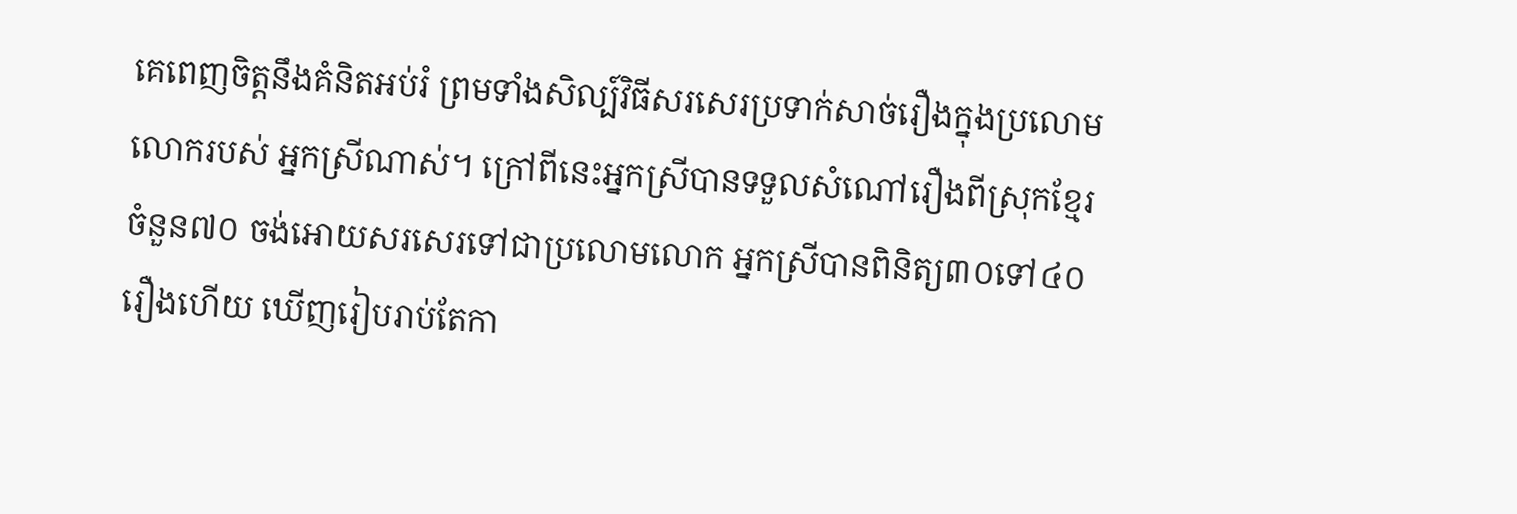គេពេញចិត្តនឹងគំនិតអប់រំ ព្រមទាំងសិល្ប៍វិធីសរសេរប្រទាក់សាច់រឿងក្នុងប្រលោមលោករបស់ អ្នកស្រីណាស់។ ក្រៅពីនេះអ្នកស្រីបានទទួលសំណៅរឿងពីស្រុកខ្មែរចំនួន៧០ ចង់អោយសរសេរទៅជាប្រលោមលោក អ្នកស្រីបានពិនិត្យ៣០ទៅ៤០រឿងហើយ ឃើញរៀបរាប់តែកា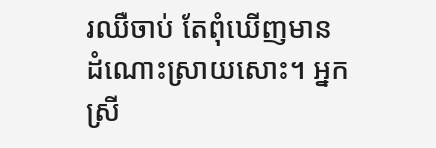រឈឺចាប់ តែពុំឃើញមានដំណោះស្រាយសោះ។ អ្នកស្រី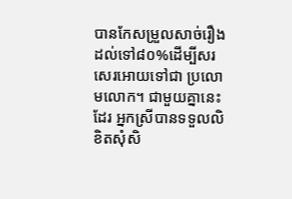បានកែសម្រួលសាច់រឿងដល់ទៅ៨០%ដើម្បីសរសេរអោយទៅជា ប្រលោមលោក។ ជាមួយគ្នានេះដែរ អ្នកស្រីបានទទួលលិខិតសុំសិ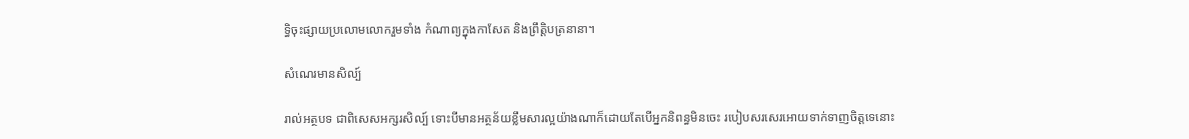ទ្ធិចុះផ្សាយប្រលោមលោករួមទាំង កំណាព្យក្នុងកាសែត និងព្រឹត្តិបត្រនានា។

សំណេរមានសិល្ប៍

រាល់អត្ថបទ ជាពិសេសអក្សរសិល្ប៍ ទោះបីមានអត្ថន័យខ្លឹមសារល្អយ៉ាងណាក៏ដោយតែបើអ្នកនិពន្ធមិនចេះ របៀបសរសេរអោយទាក់ទាញចិត្តទេនោះ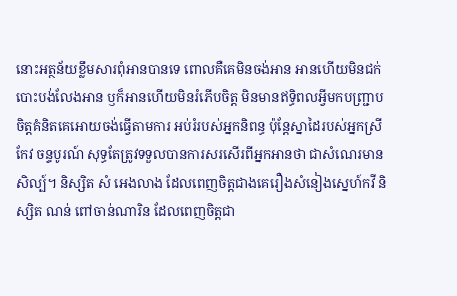នោះអត្ថន័យខ្លឹមសារពុំអានបានទេ ពោលគឺគេមិនចង់អាន អានហើយមិនជក់បោះបង់លែងអាន ឫក៏អានហើយមិនរំភើបចិត្ត មិនមានឥទ្ធិពលអ្វីមកបញ្ជ្រាបចិត្តគំនិតគេអោយចង់ធ្វើតាមការ អប់រំរបស់អ្នកនិពន្ធ ប៉ុន្តែស្នាដៃរបស់អ្នកស្រី កែវ ចន្ទបូរណ៍ សុទ្ធតែត្រូវទទួលបានការសរសើរពីអ្នកអានថា ជាសំណេរមានសិល្ប៍។ និស្សិត សំ អេងលាង ដែលពេញចិត្តជាងគេរឿងសំនៀងស្នេហ៍កវី និស្សិត ណន់ ពៅចាន់ណារិន ដែលពេញចិត្តជា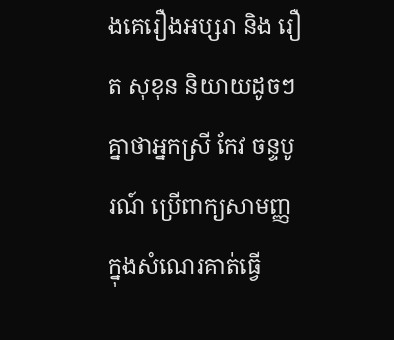ងគេរឿងអប្សរា និង រឿត សុខុន និយាយដូចៗគ្នាថាអ្នកស្រី កែវ ចន្ទបូរណ៍ ប្រើពាក្យសាមញ្ញក្នុងសំណេរគាត់ធ្វើ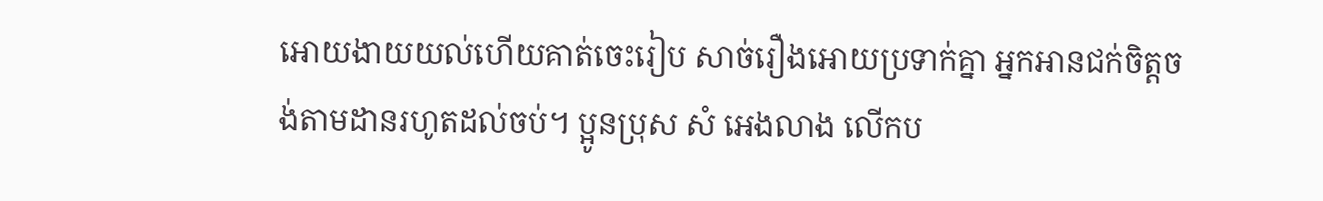អោយងាយយល់ហើយគាត់ចេះរៀប សាច់រឿងអោយប្រទាក់គ្នា អ្នកអានជក់ចិត្តចង់តាមដានរហូតដល់ចប់។ ប្អូនប្រុស សំ អេងលាង លើកប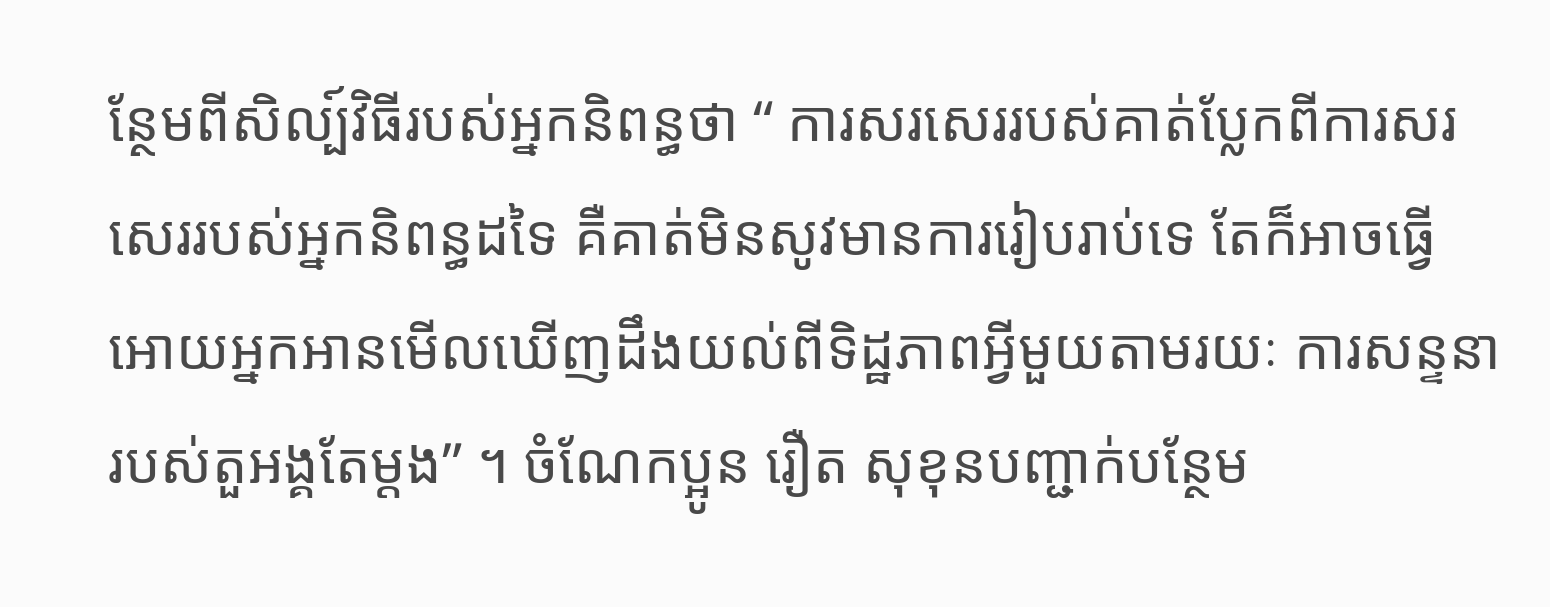ន្ថែមពីសិល្ប៍វិធីរបស់អ្នកនិពន្ធថា “ ការសរសេររបស់គាត់ប្លែកពីការសរសេររបស់អ្នកនិពន្ធដទៃ គឺគាត់មិនសូវមានការរៀបរាប់ទេ តែក៏អាចធ្វើអោយអ្នកអានមើលឃើញដឹងយល់ពីទិដ្ឋភាពអ្វីមួយតាមរយៈ ការសន្ទនារបស់តួអង្គតែម្ដង” ។ ចំណែកប្អូន រឿត សុខុនបញ្ជាក់បន្ថែម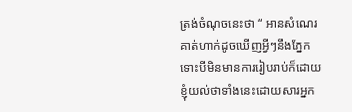ត្រង់ចំណុចនេះថា “ អានសំណេរគាត់ហាក់ដូចឃើញអ្វីៗនឹងភ្នែក ទោះបីមិនមានការរៀបរាប់ក៏ដោយ ខ្ញុំយល់ថាទាំងនេះដោយសារអ្នក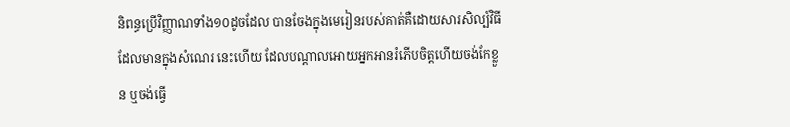និពន្ធប្រើវិញ្ញាណទាំង១០ដូចដែល បានចែងក្នុងមេរៀនរបស់គាត់គឺដោយសារសិល្ប៍វិធីដែលមានក្នុងសំណេរ នេះហើយ ដែលបណ្ដាលអោយអ្នកអានរំភើបចិត្តហើយចង់កែខ្លួន ឬចង់ធ្វើ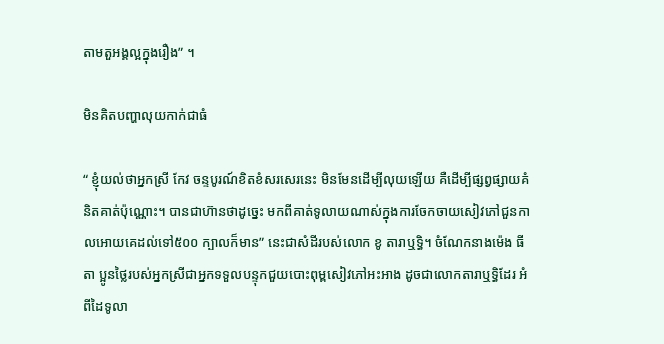តាមតួអង្គល្អក្នុងរឿង” ។

មិនគិតបញ្ហាលុយកាក់ជាធំ

“ ខ្ញុំយល់ថាអ្នកស្រី កែវ ចន្ទបូរណ៍ខិតខំសរសេរនេះ មិនមែនដើម្បីលុយឡើយ គឺដើម្បីផ្សព្វផ្សាយគំនិតគាត់ប៉ុណ្ណោះ។ បានជាហ៊ានថាដូច្នេះ មកពីគាត់ទូលាយណាស់ក្នុងការចែកចាយសៀវភៅជួនកាលអោយគេដល់ទៅ៥០០ ក្បាលក៏មាន” នេះជាសំដីរបស់លោក ខូ តារាឬទ្ធិ។ ចំណែកនាងម៉េង ធីតា ប្អូនថ្លៃរបស់អ្នកស្រីជាអ្នកទទួលបន្ទុកជួយបោះពុម្ពសៀវភៅអះអាង ដូចជាលោកតារាឬទ្ធិដែរ អំពីដៃទូលា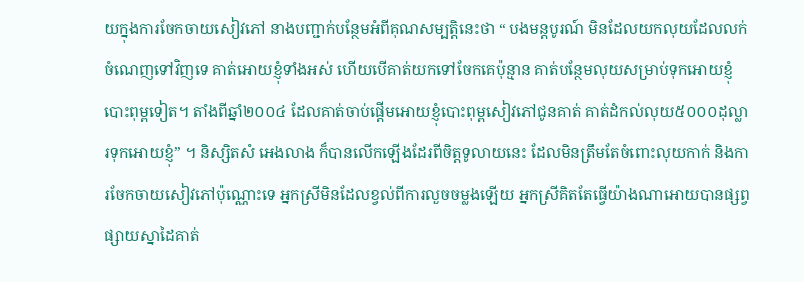យក្នុងការចែកចាយសៀវភៅ នាងបញ្ជាក់បន្ថែមអំពីគុណសម្បត្តិនេះថា “ បងមន្តបូរណ៍ មិនដែលយកលុយដែលលក់ចំណេញទៅវិញទេ គាត់អោយខ្ញុំទាំងអស់ ហើយបើគាត់យកទៅចែកគេប៉ុន្មាន គាត់បន្ថែមលុយសម្រាប់ទុកអោយខ្ញុំបោះពុម្ពទៀត។ តាំងពីឆ្នាំ២០០៤ ដែលគាត់ចាប់ផ្ដើមអោយខ្ញុំបោះពុម្ពសៀវភៅជូនគាត់ គាត់ដំកល់លុយ៥០០០ដុល្លារទុកអោយខ្ញុំ” ។ និស្សិតសំ អេងលាង ក៏បានលើកឡើងដែរពីចិត្តទូលាយនេះ ដែលមិនត្រឹមតែចំពោះលុយកាក់ និងការចែកចាយសៀវភៅប៉ុណ្ណោះទេ អ្នកស្រីមិនដែលខ្វល់ពីការលួចចម្លងឡើយ អ្នកស្រីគិតតែធ្វើយ៉ាងណាអោយបានផ្សព្វផ្សាយស្នាដៃគាត់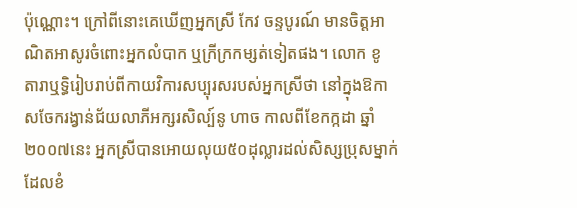ប៉ុណ្ណោះ។ ក្រៅពីនោះគេឃើញអ្នកស្រី កែវ ចន្ទបូរណ៍ មានចិត្តអាណិតអាសូរចំពោះអ្នកលំបាក ឬក្រីក្រកម្សត់ទៀតផង។ លោក ខូ តារាឬទ្ធិរៀបរាប់ពីកាយវិការសប្បុរសរបស់អ្នកស្រីថា នៅក្នុងឱកាសចែករង្វាន់ជ័យលាភីអក្សរសិល្ប៍នូ ហាច កាលពីខែកក្កដា ឆ្នាំ២០០៧នេះ អ្នកស្រីបានអោយលុយ៥០ដុល្លារដល់សិស្សប្រុសម្នាក់ដែលខំ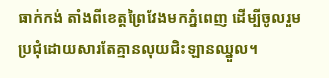ធាក់កង់ តាំងពីខេត្តព្រៃវែងមកភ្នំពេញ ដើម្បីចូលរួមប្រជុំដោយសារតែគ្មានលុយជិះឡានឈ្នួល។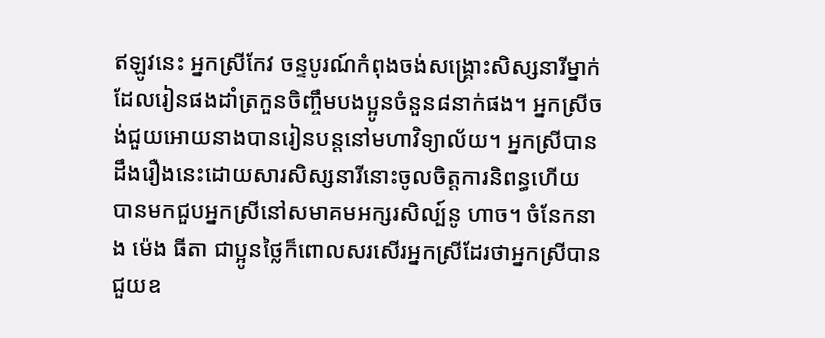ឥឡូវនេះ អ្នកស្រីកែវ ចន្ទបូរណ៍កំពុងចង់សង្គ្រោះសិស្សនារីម្នាក់ ដែលរៀនផងដាំត្រកួនចិញ្ចឹមបងប្អូនចំនួន៨នាក់ផង។ អ្នកស្រីចង់ជួយអោយនាងបានរៀនបន្តនៅមហាវិទ្យាល័យ។ អ្នកស្រីបានដឹងរឿងនេះដោយសារសិស្សនារីនោះចូលចិត្តការនិពន្ធហើយ បានមកជួបអ្នកស្រីនៅសមាគមអក្សរសិល្ប៍នូ ហាច។ ចំនែកនាង ម៉េង ធីតា ជាប្អូនថ្លៃក៏ពោលសរសើរអ្នកស្រីដែរថាអ្នកស្រីបានជួយឧ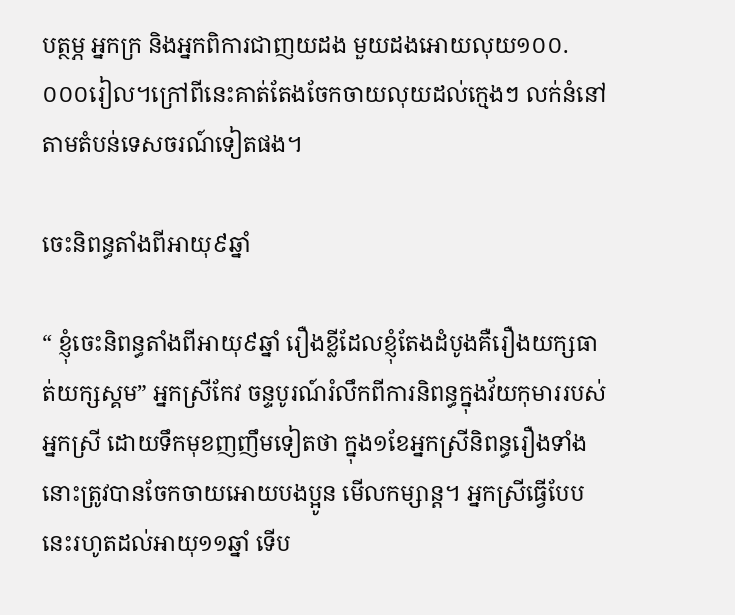បត្ថម្ភ អ្នកក្រ និងអ្នកពិការជាញយដង មួយដងអោយលុយ១០០.០០០រៀល។ក្រៅពីនេះគាត់តែងចែកចាយលុយដល់ក្មេងៗ លក់នំនៅតាមតំបន់ទេសចរណ៍ទៀតផង។

ចេះនិពន្ធតាំងពីអាយុ៩ឆ្នាំ

“ ខ្ញុំចេះនិពន្ធតាំងពីអាយុ៩ឆ្នាំ រឿងខ្លីដែលខ្ញុំតែងដំបូងគឺរឿងយក្សធាត់យក្សស្គម” អ្នកស្រីកែវ ចន្ទបូរណ៍រំលឹកពីការនិពន្ធក្នុងវ័យកុមាររបស់អ្នកស្រី ដោយទឹកមុខញញឹមទៀតថា ក្នុង១ខែអ្នកស្រីនិពន្ធរឿងទាំងនោះត្រូវបានចែកចាយអោយបងប្អូន មើលកម្សាន្ត។ អ្នកស្រីធ្វើបែបនេះរហូតដល់អាយុ១១ឆ្នាំ ទើប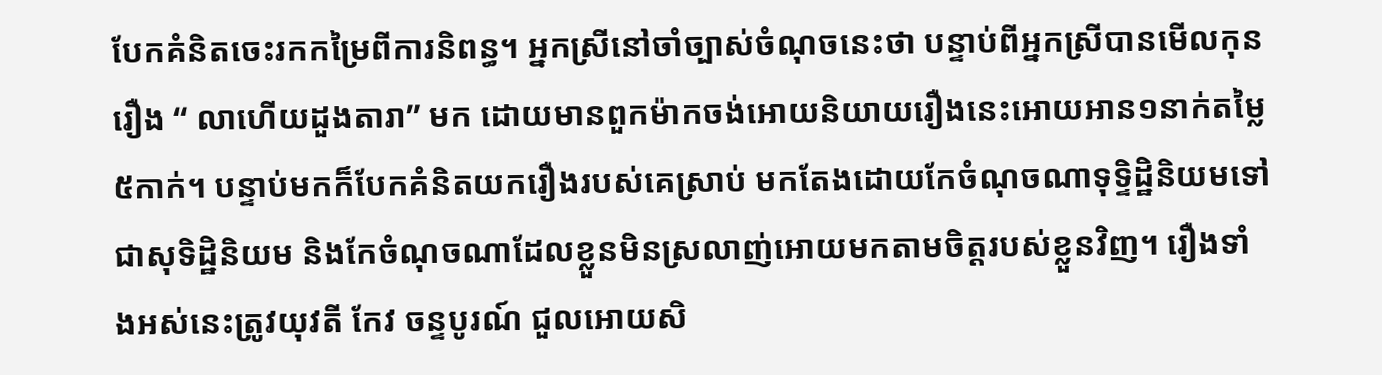បែកគំនិតចេះរកកម្រៃពីការនិពន្ធ។ អ្នកស្រីនៅចាំច្បាស់ចំណុចនេះថា បន្ទាប់ពីអ្នកស្រីបានមើលកុនរឿង “ លាហើយដួងតារា” មក ដោយមានពួកម៉ាកចង់អោយនិយាយរឿងនេះអោយអាន១នាក់តម្លៃ៥កាក់។ បន្ទាប់មកក៏បែកគំនិតយករឿងរបស់គេស្រាប់ មកតែងដោយកែចំណុចណាទុទ្ទិដ្ឋិនិយមទៅជាសុទិដ្ឋិនិយម និងកែចំណុចណាដែលខ្លួនមិនស្រលាញ់អោយមកតាមចិត្តរបស់ខ្លួនវិញ។ រឿងទាំងអស់នេះត្រូវយុវតី កែវ ចន្ទបូរណ៍ ជួលអោយសិ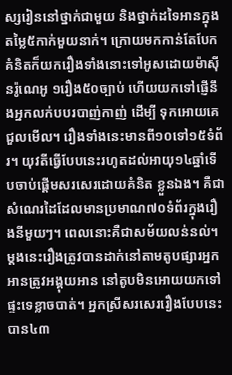ស្សរៀននៅថ្នាក់ជាមួយ និងថ្នាក់ដទៃអានក្នុងតម្លៃ៥កាក់មួយនាក់។ ក្រោយមកកាន់តែបែកគំនិតក៏យករឿងទាំងនោះទៅអូសដោយម៉ាស៊ីនរ៉ូណេអូ ១រឿង៥០ច្បាប់ ហើយយកទៅផ្ញើនឹងអ្នកលក់បបរបាញ់កាញ់ ដើម្បី ទុកអោយគេជួលមើល។ រឿងទាំងនេះមានពី១០ទៅ១៥ទំព័រ។ យុវតីធ្វើបែបនេះរហូតដល់អាយុ១៤ឆ្នាំទើបចាប់ផ្ដើមសរសេរដោយគំនិត ខ្លួនឯង។ គឺជាសំណេរដៃដែលមានប្រមាណ៧០ទំព័រក្នុងរឿងនីមួយៗ។ ពេលនោះគឺជាសម័យលន់នល់។ ម្ដងនេះរឿងត្រូវបានដាក់នៅតាមតូបផ្សារអ្នកអានត្រូវអង្គុយអាន នៅតូបមិនអោយយកទៅផ្ទះទេខ្លាចបាត់។ អ្នកស្រីសរសេររឿងបែបនេះបាន៤៣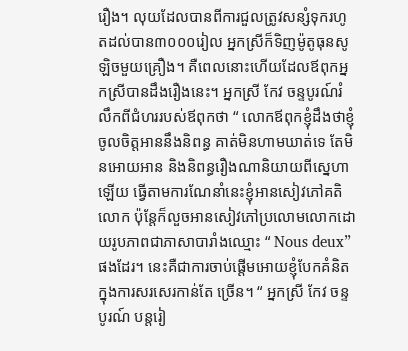រឿង។ លុយដែលបានពីការជួលត្រូវសន្សំទុករហូតដល់បាន៣០០០រៀល អ្នកស្រីក៏ទិញម៉ូតូធុនសូឡិចមួយគ្រឿង។ គឺពេលនោះហើយដែលឪពុកអ្នកស្រីបានដឹងរឿងនេះ។ អ្នកស្រី កែវ ចន្ទបូរណ៍រំលឹកពីជំហររបស់ឪពុកថា “ លោកឪពុកខ្ញុំដឹងថាខ្ញុំចូលចិត្តអាននឹងនិពន្ធ គាត់មិនហាមឃាត់ទេ តែមិនអោយអាន និងនិពន្ធរឿងណានិយាយពីស្នេហាឡើយ ធ្វើតាមការណែនាំនេះខ្ញុំអានសៀវភៅគតិលោក ប៉ុន្តែក៏លួចអានសៀវភៅប្រលោមលោកដោយរូបភាពជាភាសាបារាំងឈ្មោះ “ Nous deux” ផងដែរ។ នេះគឺជាការចាប់ផ្ដើមអោយខ្ញុំបែកគំនិតក្នុងការសរសេរកាន់តែ ច្រើន។ “ អ្នកស្រី កែវ ចន្ទបូរណ៍ បន្តរៀ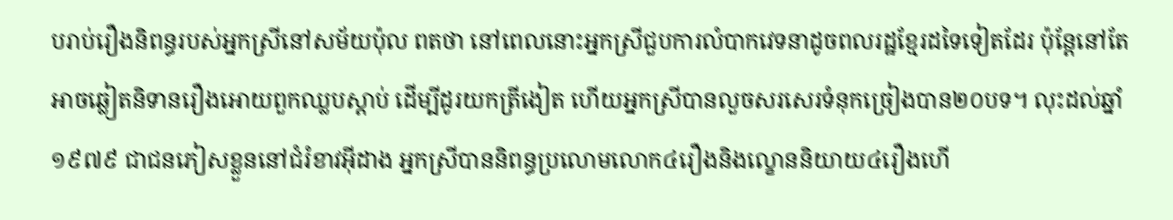បរាប់រឿងនិពន្ធរបស់អ្នកស្រីនៅសម័យប៉ុល ពតថា នៅពេលនោះអ្នកស្រីជួបការលំបាកវេទនាដូចពលរដ្ឋខ្មែរដទៃទៀតដែរ ប៉ុន្តែនៅតែអាចឆ្លៀតនិទានរឿងអោយពួកឈ្លបស្ដាប់ ដើម្បីដូរយកត្រីងៀត ហើយអ្នកស្រីបានលួចសរសេរទំនុកច្រៀងបាន២០បទ។ លុះដល់ឆ្នាំ១៩៧៩ ជាជនភៀសខ្លួននៅជំរំខាវអ៊ីដាង អ្នកស្រីបាននិពន្ធប្រលោមលោក៤រឿងនិងល្ខោននិយាយ៤រឿងហើ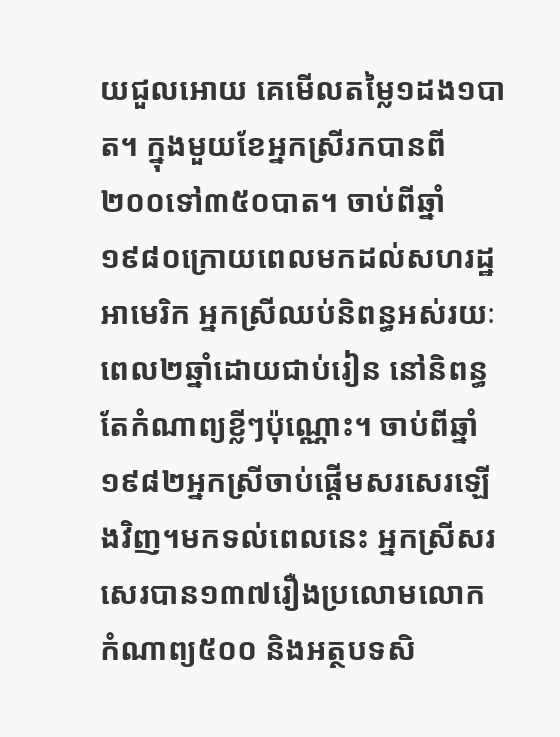យជួលអោយ គេមើលតម្លៃ១ដង១បាត។ ក្នុងមួយខែអ្នកស្រីរកបានពី២០០ទៅ៣៥០បាត។ ចាប់ពីឆ្នាំ១៩៨០ក្រោយពេលមកដល់សហរដ្ឋអាមេរិក អ្នកស្រីឈប់និពន្ធអស់រយៈពេល២ឆ្នាំដោយជាប់រៀន នៅនិពន្ធតែកំណាព្យខ្លីៗប៉ុណ្ណោះ។ ចាប់ពីឆ្នាំ១៩៨២អ្នកស្រីចាប់ផ្ដើមសរសេរឡើងវិញ។មកទល់ពេលនេះ អ្នកស្រីសរសេរបាន១៣៧រឿងប្រលោមលោក កំណាព្យ៥០០ និងអត្ថបទសិ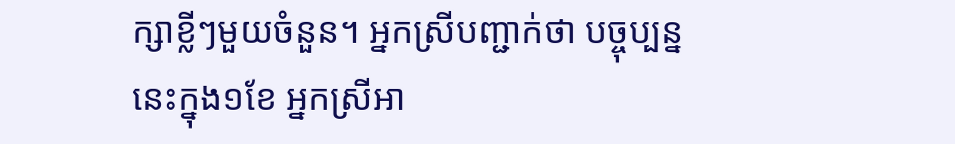ក្សាខ្លីៗមួយចំនួន។ អ្នកស្រីបញ្ជាក់ថា បច្ចុប្បន្ននេះក្នុង១ខែ អ្នកស្រីអា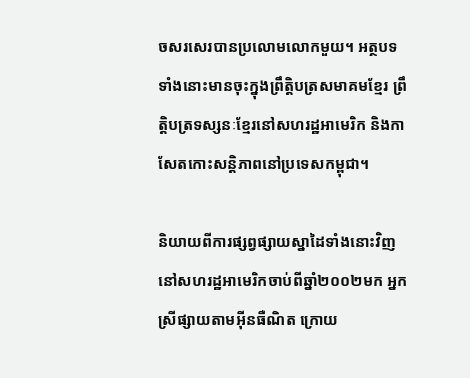ចសរសេរបានប្រលោមលោកមួយ។ អត្ថបទទាំងនោះមានចុះក្នុងព្រឹត្តិបត្រសមាគមខ្មែរ ព្រឹត្តិបត្រទស្សនៈខ្មែរនៅសហរដ្ឋអាមេរិក និងកាសែតកោះសន្តិភាពនៅប្រទេសកម្ពុជា។

និយាយពីការផ្សព្វផ្សាយស្នាដៃទាំងនោះវិញ នៅសហរដ្ឋអាមេរិកចាប់ពីឆ្នាំ២០០២មក អ្នកស្រីផ្សាយតាមអ៊ីនធឺណិត ក្រោយ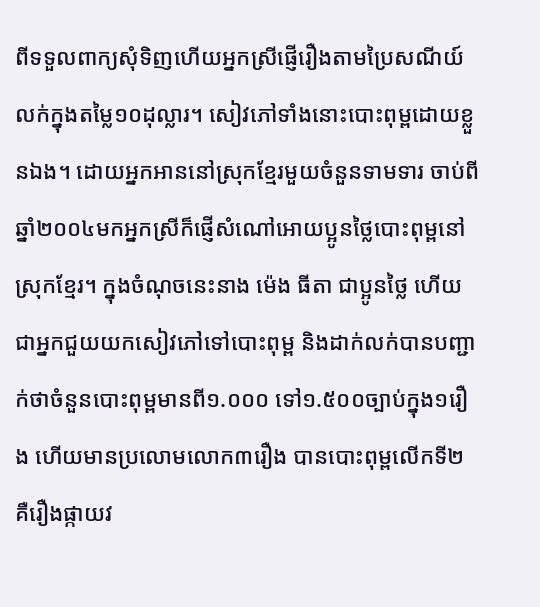ពីទទួលពាក្យសុំទិញហើយអ្នកស្រីផ្ញើរឿងតាមប្រៃសណីយ៍ លក់ក្នុងតម្លៃ១០ដុល្លារ។ សៀវភៅទាំងនោះបោះពុម្ពដោយខ្លួនឯង។ ដោយអ្នកអាននៅស្រុកខ្មែរមួយចំនួនទាមទារ ចាប់ពីឆ្នាំ២០០៤មកអ្នកស្រីក៏ផ្ញើសំណៅអោយប្អូនថ្លៃបោះពុម្ពនៅ ស្រុកខ្មែរ។ ក្នុងចំណុចនេះនាង ម៉េង ធីតា ជាប្អូនថ្លៃ ហើយជាអ្នកជួយយកសៀវភៅទៅបោះពុម្ព និងដាក់លក់បានបញ្ជាក់ថាចំនួនបោះពុម្ពមានពី១.០០០ ទៅ១.៥០០ច្បាប់ក្នុង១រឿង ហើយមានប្រលោមលោក៣រឿង បានបោះពុម្ពលើកទី២ គឺរឿងផ្កាយវ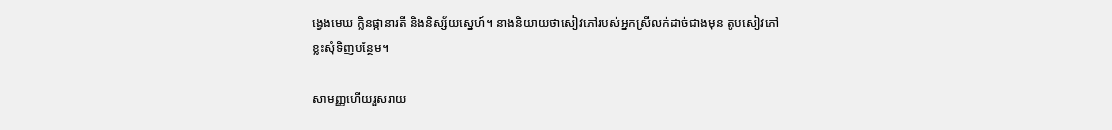ង្វេងមេឃ ក្លិនផ្កានារតី និងនិស្ស័យស្នេហ៍។ នាងនិយាយថាសៀវភៅរបស់អ្នកស្រីលក់ដាច់ជាងមុន តូបសៀវភៅខ្លះសុំទិញបន្ថែម។

សាមញ្ញហើយរួសរាយ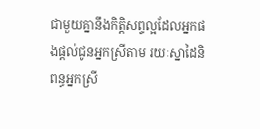ជាមួយគ្នានឹងកិត្តិសព្ទល្អដែលអ្នកផងផ្ដល់ជូនអ្នកស្រីតាម រយៈស្នាដៃនិពន្ធអ្នកស្រី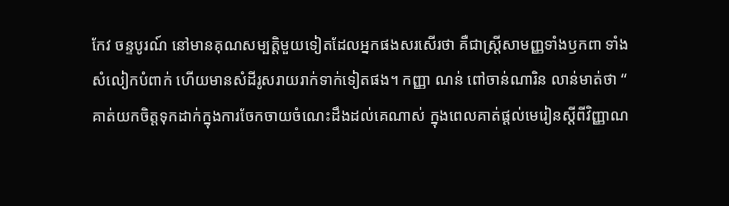កែវ ចន្ទបូរណ៍ នៅមានគុណសម្បត្តិមួយទៀតដែលអ្នកផងសរសើរថា គឺជាស្ត្រីសាមញ្ញទាំងឫកពា ទាំងសំលៀកបំពាក់ ហើយមានសំដីរូសរាយរាក់ទាក់ទៀតផង។ កញ្ញា ណន់ ពៅចាន់ណារិន លាន់មាត់ថា “ គាត់យកចិត្តទុកដាក់ក្នុងការចែកចាយចំណេះដឹងដល់គេណាស់ ក្នុងពេលគាត់ផ្ដល់មេរៀនស្ដីពីវិញ្ញាណ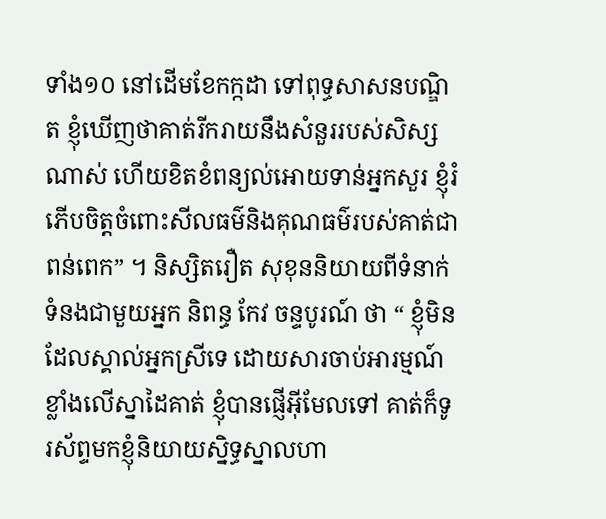ទាំង១០ នៅដើមខែកក្កដា ទៅពុទ្ធសាសនបណ្ឌិត ខ្ញុំឃើញថាគាត់រីករាយនឹងសំនួររបស់សិស្សណាស់ ហើយខិតខំពន្យល់អោយទាន់អ្នកសួរ ខ្ញុំរំភើបចិត្តចំពោះសីលធម៌និងគុណធម៌របស់គាត់ជាពន់ពេក” ។ និស្សិតរឿត សុខុននិយាយពីទំនាក់ទំនងជាមួយអ្នក និពន្ធ កែវ ចន្ទបូរណ៍ ថា “ ខ្ញុំមិនដែលស្គាល់អ្នកស្រីទេ ដោយសារចាប់អារម្មណ៍ខ្លាំងលើស្នាដៃគាត់ ខ្ញុំបានផ្ញើអ៊ីមែលទៅ គាត់ក៏ទូរស័ព្ទមកខ្ញុំនិយាយស្និទ្ធស្នាលហា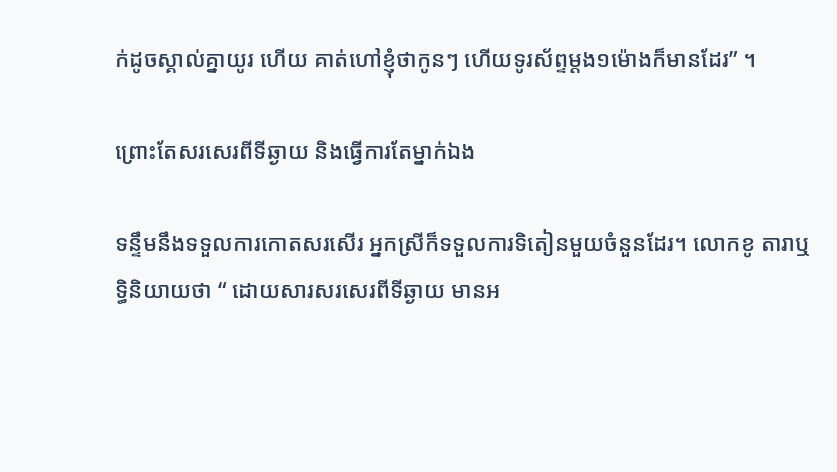ក់ដូចស្គាល់គ្នាយូរ ហើយ គាត់ហៅខ្ញុំថាកូនៗ ហើយទូរស័ព្ទម្ដង១ម៉ោងក៏មានដែរ” ។

ព្រោះតែសរសេរពីទីឆ្ងាយ និងធ្វើការតែម្នាក់ឯង

ទន្ទឹមនឹងទទួលការកោតសរសើរ អ្នកស្រីក៏ទទួលការទិតៀនមួយចំនួនដែរ។ លោកខូ តារាឬទ្ធិនិយាយថា “ ដោយសារសរសេរពីទីឆ្ងាយ មានអ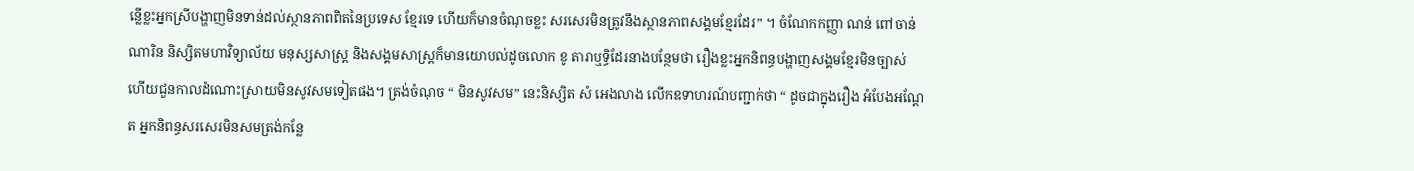ន្លើខ្លះអ្នកស្រីបង្ហាញមិនទាន់ដល់ស្ថានភាពពិតនៃប្រទេស ខ្មែរទេ ហើយក៏មានចំណុចខ្លះ សរសេរមិនត្រូវនឹងស្ថានភាពសង្គមខ្មែរដែរ” ។ ចំណែកកញ្ញា ណន់ ពៅចាន់ណារិន និស្សិតមហាវិទ្យាល័យ មនុស្សសាស្ត្រ និងសង្គមសាស្ត្រក៏មានយោបល់ដូចលោក ខូ តារាឬទ្ធិដែរនាងបន្ថែមថា រឿងខ្លះអ្នកនិពន្ធបង្ហាញសង្គមខ្មែរមិនច្បាស់ ហើយជួនកាលដំណោះស្រាយមិនសូវសមទៀតផង។ ត្រង់ចំណុច “ មិនសូវសម” នេះនិស្សិត សំ អេងលាង លើកឧទាហរណ៍បញ្ជាក់ថា “ ដូចជាក្នុងរឿង អំបែងអណ្ដែត អ្នកនិពន្ធសរសេរមិនសមត្រង់កន្លែ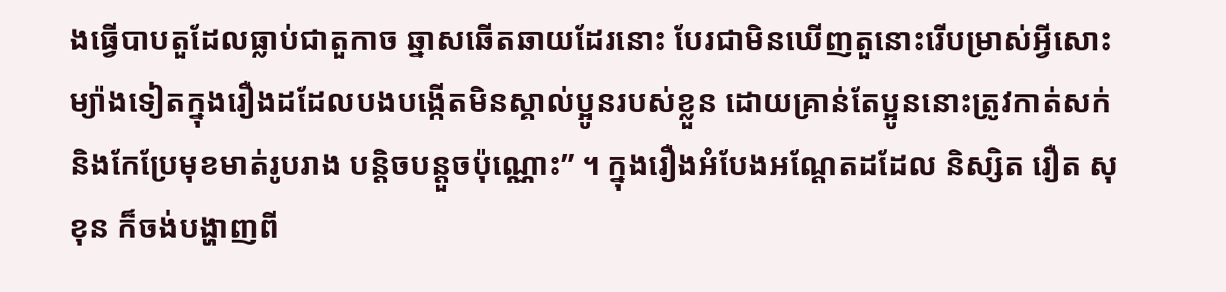ងធ្វើបាបតួដែលធ្លាប់ជាតួកាច ឆ្នាសឆើតឆាយដែរនោះ បែរជាមិនឃើញតួនោះរើបម្រាស់អ្វីសោះ ម្យ៉ាងទៀតក្នុងរឿងដដែលបងបង្កើតមិនស្គាល់ប្អូនរបស់ខ្លួន ដោយគ្រាន់តែប្អូននោះត្រូវកាត់សក់និងកែប្រែមុខមាត់រូបរាង បន្តិចបន្តួចប៉ុណ្ណោះ” ។ ក្នុងរឿងអំបែងអណ្ដែតដដែល និស្សិត រឿត សុខុន ក៏ចង់បង្ហាញពី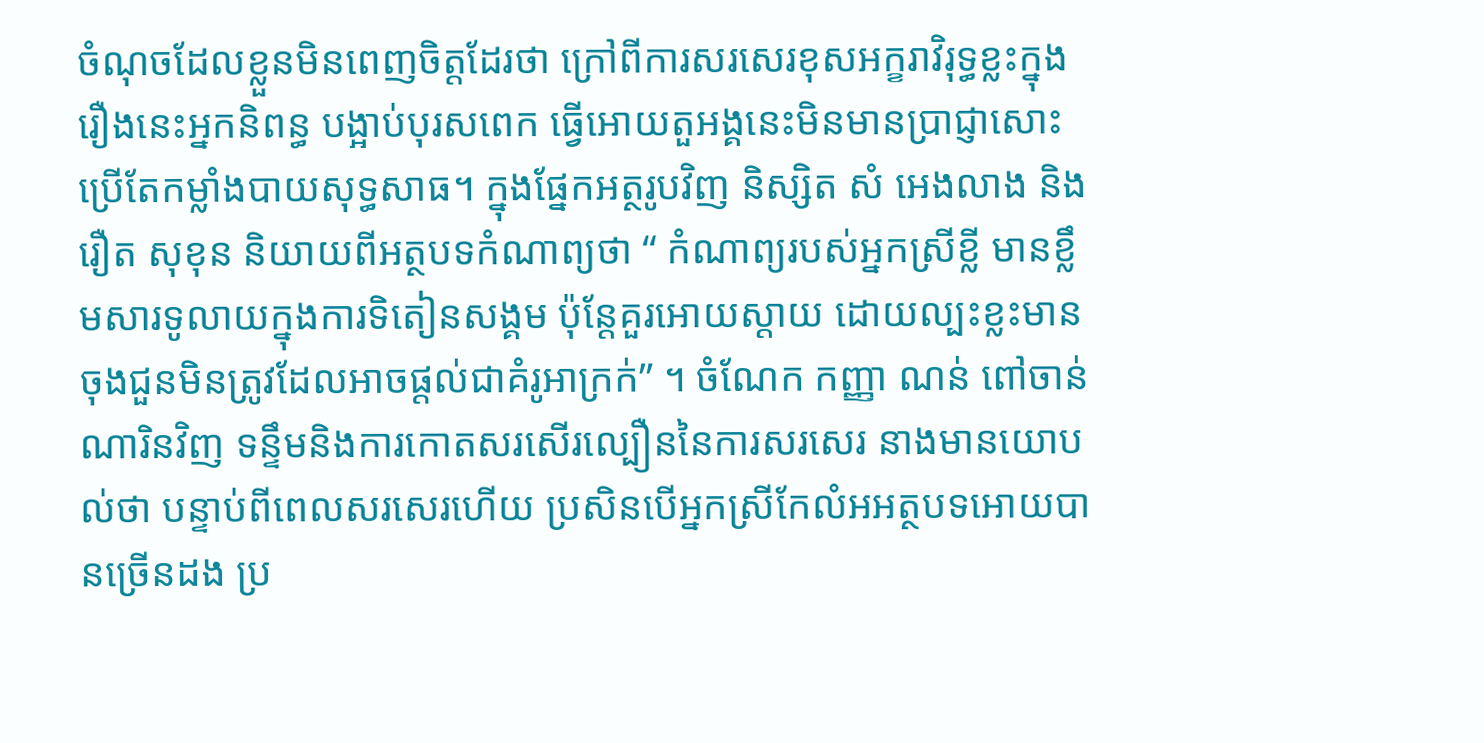ចំណុចដែលខ្លួនមិនពេញចិត្តដែរថា ក្រៅពីការសរសេរខុសអក្ខរាវិរុទ្ធខ្លះក្នុងរឿងនេះអ្នកនិពន្ធ បង្អាប់បុរសពេក ធ្វើអោយតួអង្គនេះមិនមានប្រាជ្ញាសោះ ប្រើតែកម្លាំងបាយសុទ្ធសាធ។ ក្នុងផ្នែកអត្ថរូបវិញ និស្សិត សំ អេងលាង និងរឿត សុខុន និយាយពីអត្ថបទកំណាព្យថា “ កំណាព្យរបស់អ្នកស្រីខ្លី មានខ្លឹមសារទូលាយក្នុងការទិតៀនសង្គម ប៉ុន្តែគួរអោយស្ដាយ ដោយល្បះខ្លះមានចុងជួនមិនត្រូវដែលអាចផ្ដល់ជាគំរូអាក្រក់” ។ ចំណែក កញ្ញា ណន់ ពៅចាន់ណារិនវិញ ទន្ទឹមនិងការកោតសរសើរល្បឿននៃការសរសេរ នាងមានយោបល់ថា បន្ទាប់ពីពេលសរសេរហើយ ប្រសិនបើអ្នកស្រីកែលំអអត្ថបទអោយបានច្រើនដង ប្រ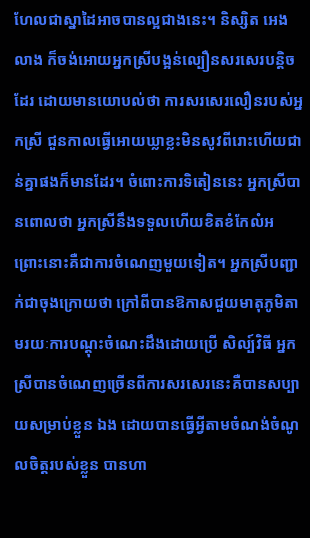ហែលជាស្នាដៃអាចបានល្អជាងនេះ។ និស្សិត អេងលាង ក៏ចង់អោយអ្នកស្រីបង្អន់ល្បឿនសរសេរបន្តិចដែរ ដោយមានយោបល់ថា ការសរសេរលឿនរបស់អ្នកស្រី ជួនកាលធ្វើអោយឃ្លាខ្លះមិនសូវពីរោះហើយជាន់គ្នាផងក៏មានដែរ។ ចំពោះការទិតៀននេះ អ្នកស្រីបានពោលថា អ្នកស្រីនឹងទទួលហើយខិតខំកែលំអ ព្រោះនោះគឺជាការចំណេញមួយទៀត។ អ្នកស្រីបញ្ជាក់ជាចុងក្រោយថា ក្រៅពីបានឱកាសជួយមាតុភូមិតាមរយៈការបណ្ដុះចំណេះដឹងដោយប្រើ សិល្ប៍វិធី អ្នកស្រីបានចំណេញច្រើនពីការសរសេរនេះគឺបានសប្បាយសម្រាប់ខ្លួន ឯង ដោយបានធ្វើអ្វីតាមចំណង់ចំណូលចិត្តរបស់ខ្លួន បានហា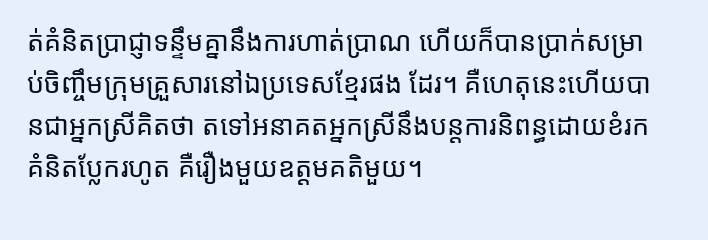ត់គំនិតប្រាជ្ញាទន្ទឹមគ្នានឹងការហាត់ប្រាណ ហើយក៏បានប្រាក់សម្រាប់ចិញ្ចឹមក្រុមគ្រួសារនៅឯប្រទេសខ្មែរផង ដែរ។ គឺហេតុនេះហើយបានជាអ្នកស្រីគិតថា តទៅអនាគតអ្នកស្រីនឹងបន្តការនិពន្ធដោយខំរកគំនិតប្លែករហូត គឺរឿងមួយឧត្ដមគតិមួយ។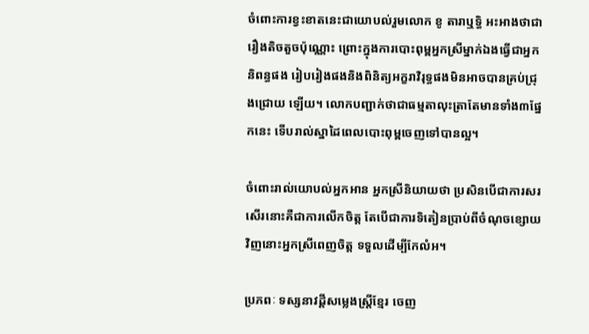ចំពោះការខ្វះខាតនេះជាយោបល់រួមលោក ខូ តារាឬទ្ធិ អះអាងថាជារឿងតិចតួចប៉ុណ្ណោះ ព្រោះក្នុងការបោះពុម្ពអ្នកស្រីម្នាក់ឯងធ្វើជាអ្នកនិពន្ធផង រៀបរៀងផងនិងពិនិត្យអក្ខរាវិរុទ្ធផងមិនអាចបានគ្រប់ជ្រុងជ្រោយ ឡើយ។ លោកបញ្ជាក់ថាជាធម្មតាលុះត្រាតែមានទាំង៣ផ្នែកនេះ ទើបរាល់ស្នាដៃពេលបោះពុម្ពចេញទៅបានល្អ។

ចំពោះរាល់យោបល់អ្នកអាន អ្នកស្រីនិយាយថា ប្រសិនបើជាការសរសើរនោះគឺជាការលើកចិត្ត តែបើជាការទិតៀនប្រាប់ពីចំណុចខ្សោយវិញនោះអ្នកស្រីពេញចិត្ត ទទួលដើម្បីកែលំអ។

ប្រភពៈ ទស្សនាវដ្តីសម្លេងស្ត្រីខ្មែរ ចេញ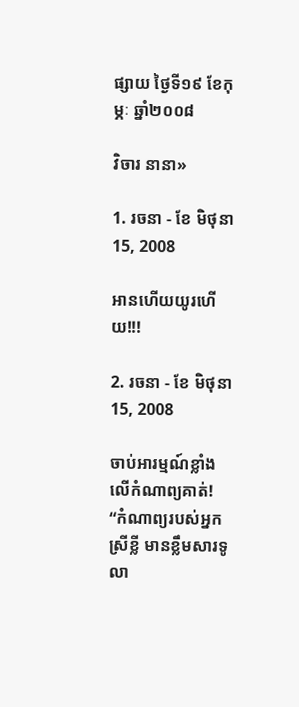ផ្សាយ ថ្ងៃទី១៩ ខែកុម្ភៈ ឆ្នាំ២០០៨

វិចារ នានា»

1. រចនា - ខែ មិថុនា 15, 2008

អានហើយយូរហើយ!!!

2. រចនា - ខែ មិថុនា 15, 2008

ចាប់អារម្មណ៍ខ្លាំងលើកំណាព្យគាត់! “កំណាព្យរបស់អ្នកស្រីខ្លី មានខ្លឹមសារទូលា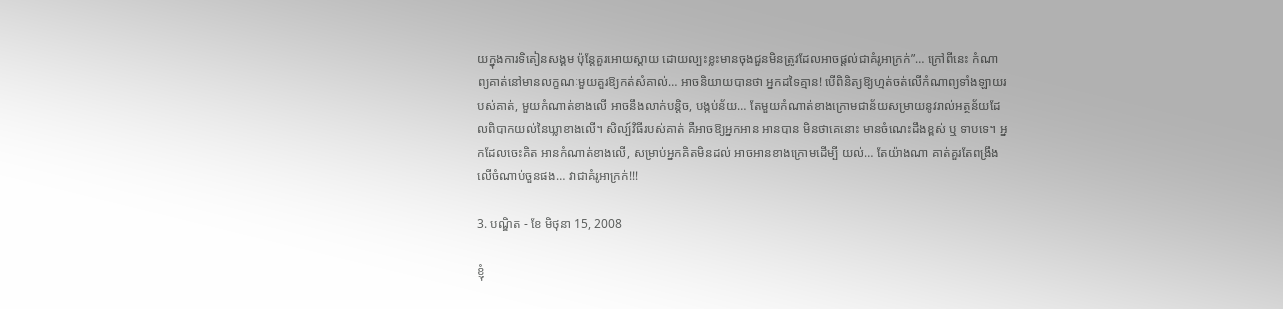យក្នុងការទិតៀនសង្គម ប៉ុន្តែគួរអោយស្ដាយ ដោយល្បះខ្លះមានចុងជួនមិនត្រូវដែលអាចផ្ដល់ជាគំរូអាក្រក់”… ក្រៅពីនេះ កំណាព្យគាត់នៅមានលក្ខណៈមួយគួរឱ្យកត់សំគាល់… អាចនិយាយបានថា អ្នកដទៃគ្មាន! បើពិនិត្យឱ្យហ្មត់ចត់លើកំណាព្យទាំងឡាយរបស់គាត់, មួយកំណាត់ខាងលើ អាចនឹងលាក់បន្តិច, បង្កប់ន័យ… តែមួយកំណាត់ខាងក្រោមជាន័យសម្រាយនូវរាល់អត្ថន័យដែលពិបាកយល់នៃឃ្លាខាងលើ។ សិល្ប៍វិធីរបស់គាត់ គឺអាចឱ្យអ្នកអាន អានបាន មិនថាគេនោះ មានចំណេះដឹងខ្ពស់ ឬ ទាបទេ។ អ្នកដែលចេះគិត អានកំណាត់ខាងលើ, សម្រាប់អ្នកគិតមិនដល់ អាចអានខាងក្រោមដើម្បី យល់… តែយ៉ាងណា គាត់គួរតែពង្រឹងលើចំណាប់ចួនផង… វាជាគំរូអាក្រក់!!!

3. បណ្ឌិត - ខែ មិថុនា 15, 2008

ខ្ញុំ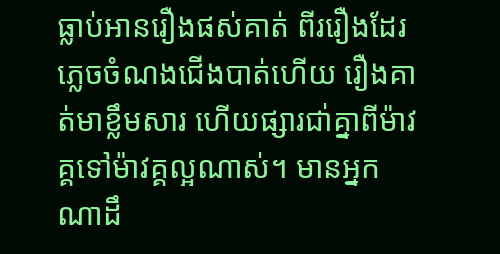ធ្លាប់អានរឿងផស់គាត់ ពីររឿងដែរ ភ្លេចចំណងជើងបាត់ហើយ រឿងគាត់មាខ្លឹមសារ ហើយផ្សារជា់គ្នាពីម៉ាវគ្គទៅម៉ាវគ្គល្អណាស់។ មានអ្នកណាដឹ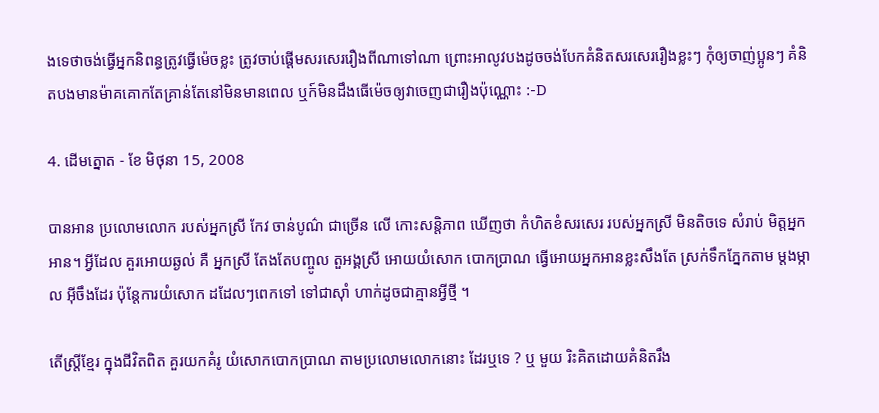ងទេថាចង់ធ្វើអ្នកនិពន្ធត្រូវធ្វើម៉េចខ្លះ ត្រូវចាប់ផ្តើមសរសេររឿងពីណាទៅណា ព្រោះអាលូវបងដូចចង់បែកគំនិតសរសេររឿងខ្លះៗ កុំឲ្យចាញ់ប្អូនៗ គំនិតបងមានម៉ាគគោកតែគ្រាន់តែនៅមិនមានពេល ឬក៍មិនដឹងធើម៉េចឲ្យវាចេញជារឿងប៉ុណ្ណោះ :-D

4. ដើមត្នោត - ខែ មិថុនា 15, 2008

បានអាន ប្រលោមលោក របស់អ្នកស្រី កែវ ចាន់បូណ៌ ជាច្រើន លើ កោះសន្តិភាព ឃើញថា កំហិតខំសរសេរ របស់អ្នកស្រី មិនតិចទេ សំរាប់ មិត្តអ្នកអាន។ អ្វីដែល គួរអោយឆ្ងល់ គឺ អ្នកស្រី តែងតែបញ្ចូល តួអង្គស្រី អោយយំសោក បោកប្រាណ ធ្វើអោយអ្នកអានខ្លះសឹងតែ ស្រក់ទឹកភ្នែកតាម ម្តងម្កាល អ៊ីចឹងដែរ ប៉ុន្តែការយំសោក ដដែលៗពេកទៅ ទៅជាស៊ាំ ហាក់ដូចជាគ្មានអ្វីថ្មី ។

តើស្រ្តីខ្មែរ ក្នុងជីវិតពិត គួរយកគំរូ យំសោកបោកប្រាណ តាមប្រលោមលោកនោះ ដែរឬទេ ? ឬ មួយ រិះគិតដោយគំនិតរឹង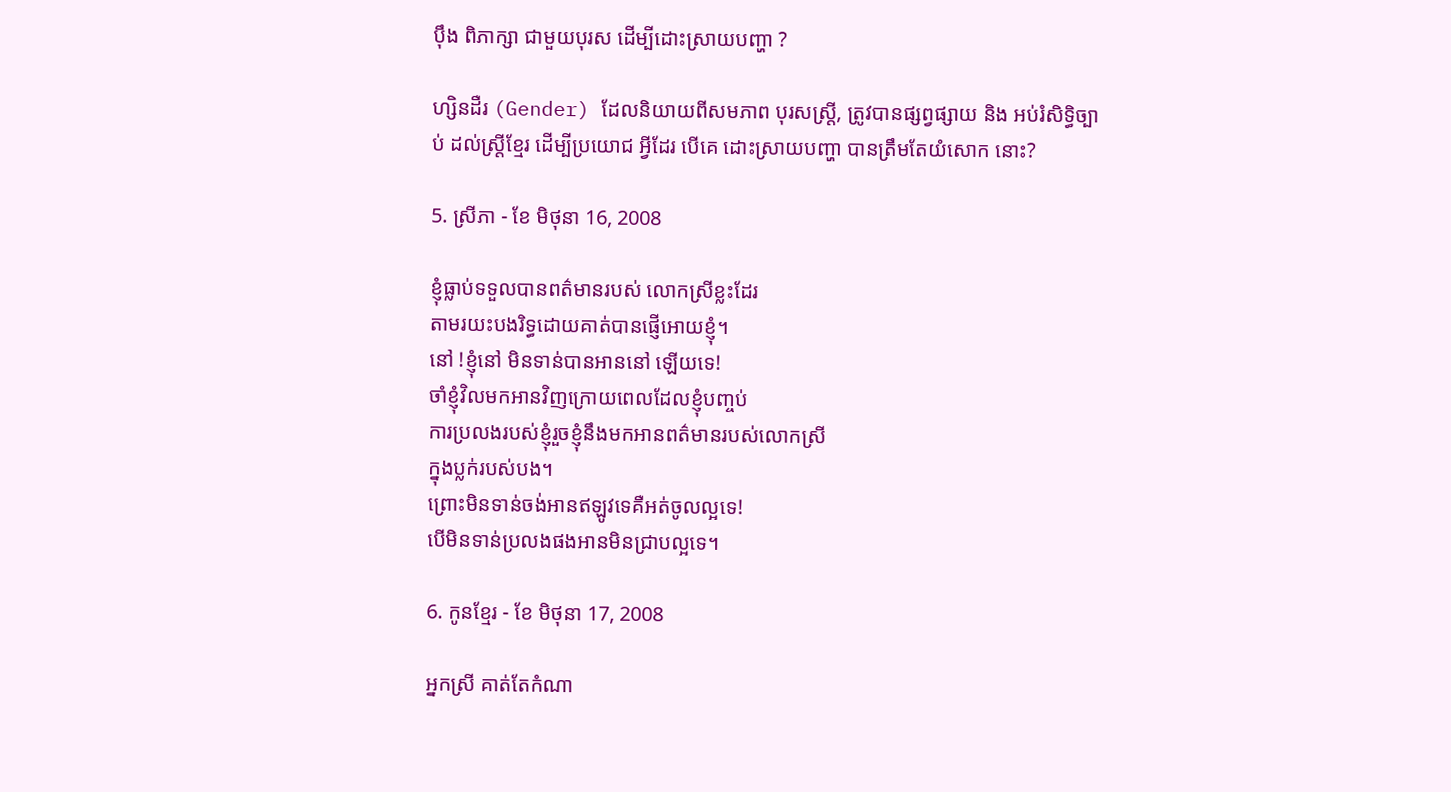ប៉ឹង ពិភាក្សា ជាមួយបុរស ដើម្បីដោះស្រាយបញ្ហា ?

ហ្សិនដឺរ (Gender) ដែលនិយាយពីសមភាព បុរសស្រ្តី, ត្រូវបានផ្សព្វផ្សាយ និង អប់រំសិទ្ធិច្បាប់ ដល់ស្រ្តីខ្មែរ ដើម្បីប្រយោជ អ្វីដែរ បើគេ ដោះស្រាយបញ្ហា បានត្រឹមតែយំសោក នោះ?

5. ស្រីភា - ខែ មិថុនា 16, 2008

ខ្ញុំធ្លាប់ទទួលបានពត៌មានរបស់ លោកស្រីខ្លះដែរ
តាមរយះបងរិទ្ធដោយគាត់បានផ្ញើអោយខ្ញុំ។
នៅ !ខ្ញុំនៅ មិនទាន់បានអាននៅ ឡើយទេ!
ចាំខ្ញុំវិលមកអានវិញក្រោយពេលដែលខ្ញុំបញ្ចប់
ការប្រលងរបស់ខ្ញុំរួចខ្ញុំនឹងមកអានពត៌មានរបស់លោកស្រី
ក្នុងប្លក់របស់បង។
ព្រោះមិនទាន់ចង់អានឥឡូវទេគឺអត់ចូលល្អទេ!
បើមិនទាន់ប្រលងផងអានមិនជ្រាបល្អទេ។

6. កូនខ្មែរ - ខែ មិថុនា 17, 2008

អ្នកស្រី គាត់តែកំណា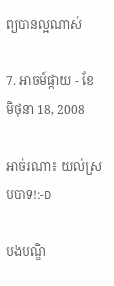ព្យបានល្អណាស់

7. អាចម៍ផ្កាយ - ខែ មិថុនា 18, 2008

អាច់រណា៖ យល់ស្របបាទ!:-D

បងបណ្ឌិ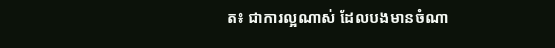ត៖ ជាការល្អណាស់ ដែលបងមានចំណា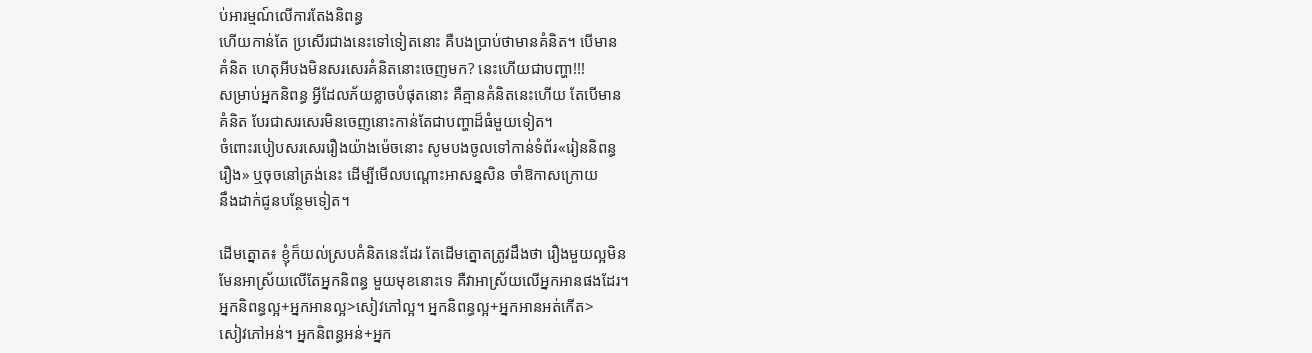ប់អារម្មណ៍លើការតែងនិពន្ធ
ហើយកាន់តែ ប្រសើរជាងនេះទៅទៀតនោះ គឺបងប្រាប់ថាមានគំនិត។ បើមាន
គំនិត ហេតុអីបងមិនសរសេរគំនិតនោះចេញមក? នេះហើយជាបញ្ហា!!!
សម្រាប់អ្នកនិពន្ធ អ្វីដែលភ័យខ្លាចបំផុតនោះ គឺគ្មានគំនិតនេះហើយ តែបើមាន
គំនិត បែរជាសរសេរមិនចេញនោះកាន់តែជាបញ្ហាដ៏ធំមួយទៀត។
ចំពោះរបៀបសរសេររឿងយ៉ាងម៉េចនោះ សូមបងចូលទៅកាន់ទំព័រ«រៀននិពន្ធ
រឿង» ឬចុចនៅត្រង់នេះ ដើម្បីមើលបណ្តោះអាសន្នសិន ចាំឱកាសក្រោយ
នឹងដាក់ជូនបន្ថែមទៀត។

ដើមត្នោត៖ ខ្ញុំក៏យល់ស្របគំនិតនេះដែរ តែដើមត្នោតត្រូវដឹងថា រឿងមួយល្អមិន
មែនអាស្រ័យលើតែអ្នកនិពន្ធ មួយមុខនោះទេ គឺវាអាស្រ័យលើអ្នកអានផងដែរ។
អ្នកនិពន្ធល្អ+អ្នកអានល្អ>សៀវភៅល្អ។ អ្នកនិពន្ធល្អ+អ្នកអានអត់កើត>
សៀវភៅអន់។ អ្នកនិពន្ធអន់+អ្នក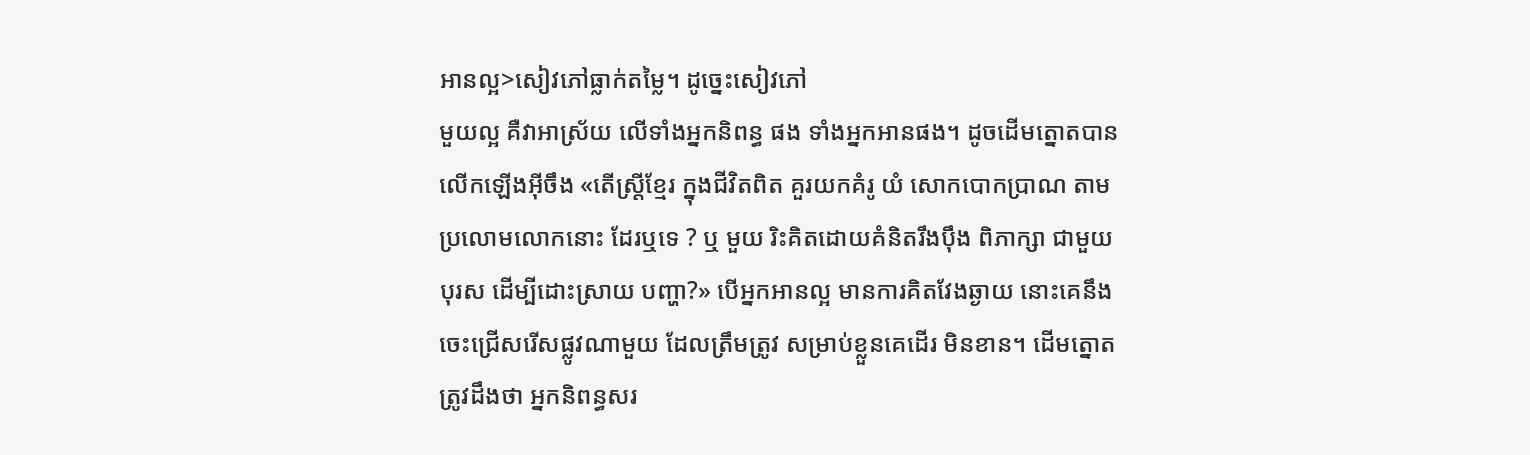អានល្អ>សៀវភៅធ្លាក់តម្លៃ។ ដូច្នេះសៀវភៅ
មួយល្អ គឺវាអាស្រ័យ លើទាំងអ្នកនិពន្ធ ផង ទាំងអ្នកអានផង។ ដូចដើមត្នោតបាន
លើកឡើងអ៊ីចឹង «តើស្រ្តីខ្មែរ ក្នុងជីវិតពិត គួរយកគំរូ យំ សោកបោកប្រាណ តាម
ប្រលោមលោកនោះ ដែរឬទេ ? ឬ មួយ រិះគិតដោយគំនិតរឹងប៉ឹង ពិភាក្សា ជាមួយ
បុរស ដើម្បីដោះស្រាយ បញ្ហា?» បើអ្នកអានល្អ មានការគិតវែងឆ្ងាយ នោះគេនឹង
ចេះជ្រើសរើសផ្លូវណាមួយ ដែលត្រឹមត្រូវ សម្រាប់ខ្លួនគេដើរ មិនខាន។ ដើមត្នោត
ត្រូវដឹងថា អ្នកនិពន្ធសរ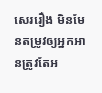សេររឿង មិនមែនតម្រូវឲ្យអ្នកអានត្រូវតែអ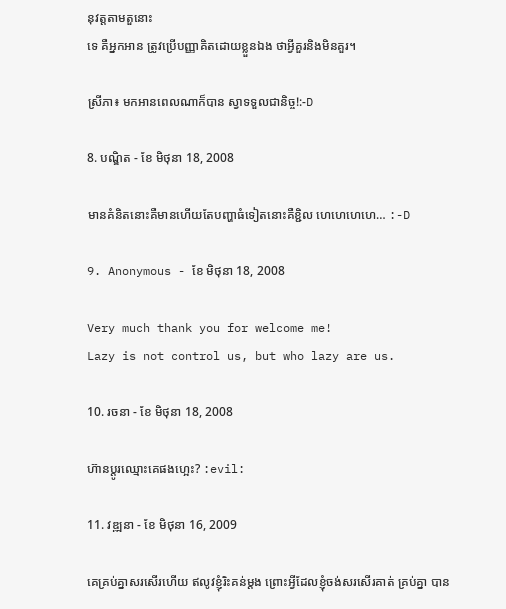នុវត្តតាមតួនោះ
ទេ គឺអ្នកអាន ត្រូវប្រើបញ្ញាគិតដោយខ្លួនឯង ថាអ្វីគួរនិងមិនគួរ។

ស្រីភា៖ មកអានពេលណាក៏បាន ស្វាទទួលជានិច្ច!:-D

8. បណ្ឌិត - ខែ មិថុនា 18, 2008

មានគំនិតនោះគឺមានហើយតែបញ្ហាធំទៀតនោះគឺខ្ជិល ហេហេហេហេ… :-D

9. Anonymous - ខែ មិថុនា 18, 2008

Very much thank you for welcome me!
Lazy is not control us, but who lazy are us.

10. រចនា - ខែ មិថុនា 18, 2008

ហ៊ានប្ដូរឈ្មោះគេផងហ្អេះ? :evil:

11. វឌ្ឍនា - ខែ មិថុនា 16, 2009

គេគ្រប់គ្នាសរសើរហើយ ឥលូវខ្ញុំរិះគន់ម្តង ព្រោះអ្វីដែលខ្ញុំចង់សរសើរគាត់ គ្រប់គ្នា បាន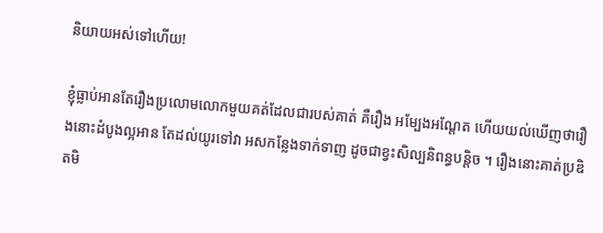និយាយអស់ទៅហើយ!

ខ្ញុំធ្លាប់អានតែរឿងប្រលោមលោកមួយគត់ដែលជារបស់គាត់ គឺរឿង អម្បែងអណ្តែត ហើយយល់ឃើញថារឿងនោះដំបូងល្អអាន តែដល់យូរទៅវា អសកន្លែងទាក់ទាញ ដូចជាខ្វះសិល្បនិពន្ធបន្តិច ។ រឿងនោះគាត់ប្រឌិតមិ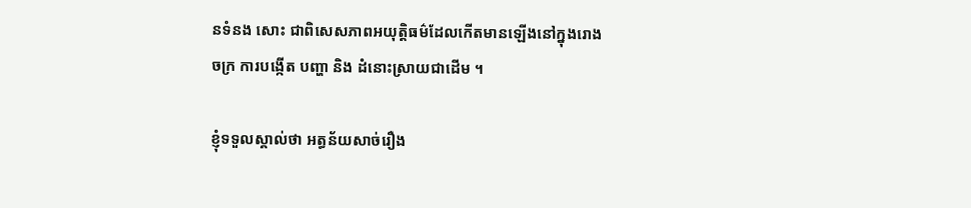នទំនង សោះ ជាពិសេសភាពអយុត្តិធម៌ដែលកើតមានឡើងនៅក្នុងរោងចក្រ ការបង្កើត បញ្ហា និង ដំនោះស្រាយជាដើម ។

ខ្ញុំទទួលស្គាល់ថា អត្ធន័យសាច់រឿង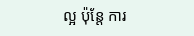ល្អ ប៉ុន្តែ ការ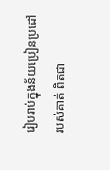រៀបរាប់ក្នុងន័យប្រៀនប្រដៅ របស់គាត់ ពិតជា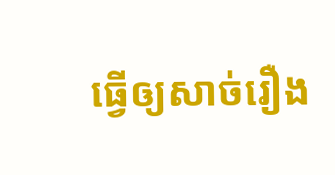ធ្វើឲ្យសាច់រឿង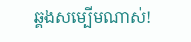ឆ្គងសម្បើមណាស់!